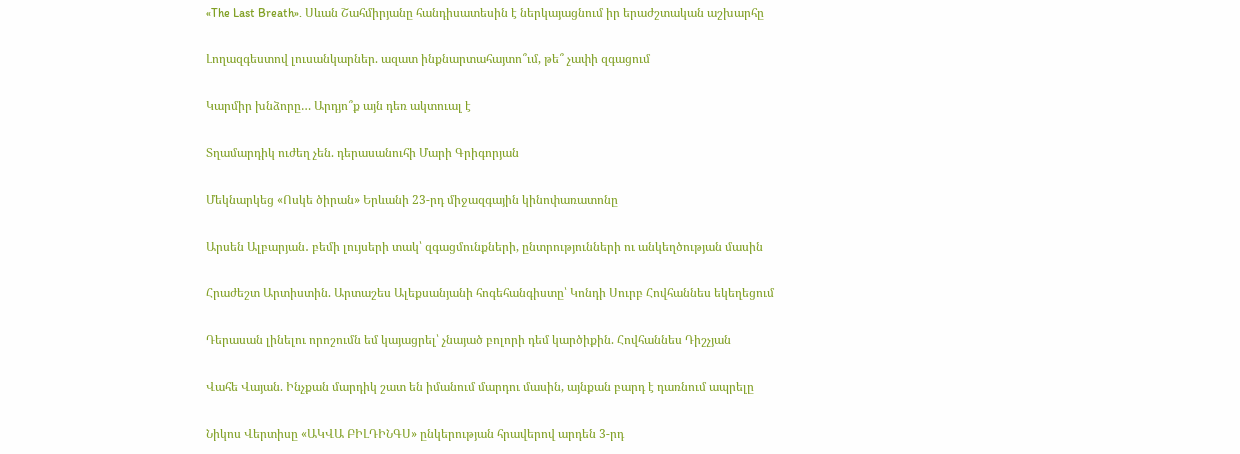«The Last Breath». Սևան Շահմիրյանը հանդիսատեսին է ներկայացնում իր երաժշտական աշխարհը

Լողազգեստով լուսանկարներ. ազատ ինքնարտահայտո՞ւմ, թե՞ չափի զգացում

Կարմիր խնձորը… Արդյո՞ք այն դեռ ակտուալ է

Տղամարդիկ ուժեղ չեն. դերասանուհի Մարի Գրիգորյան

Մեկնարկեց «Ոսկե ծիրան» Երևանի 23-րդ միջազգային կինոփառատոնը

Արսեն Ալբարյան․ բեմի լույսերի տակ՝ զգացմունքների, ընտրությունների ու անկեղծության մասին

Հրաժեշտ Արտիստին. Արտաշես Ալեքսանյանի հոգեհանգիստը՝ Կոնդի Սուրբ Հովհաննես եկեղեցում

Դերասան լինելու որոշումն եմ կայացրել՝ չնայած բոլորի դեմ կարծիքին. Հովհաննես Դիշչյան

Վահե Վայան. Ինչքան մարդիկ շատ են իմանում մարդու մասին, այնքան բարդ է դառնում ապրելը

Նիկոս Վերտիսը «ԱԿՎԱ ԲԻԼԴԻՆԳՍ» ընկերության հրավերով արդեն 3-րդ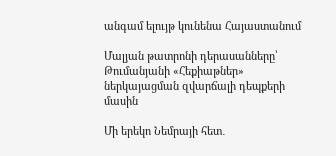անգամ ելույթ կունենա Հայաստանում

Մալյան թատրոնի դերասանները՝ Թումանյանի «Հեքիաթներ» ներկայացման զվարճալի դեպքերի մասին

Մի երեկո Նեմրայի հետ․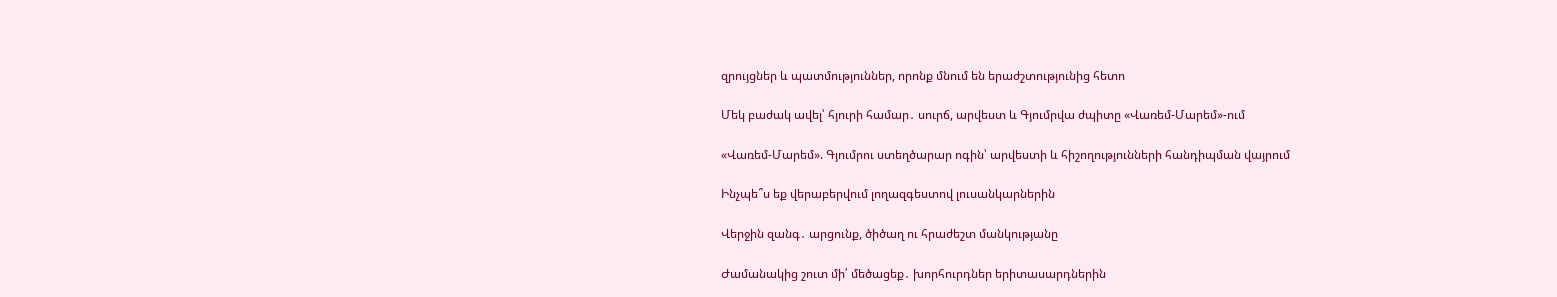զրույցներ և պատմություններ, որոնք մնում են երաժշտությունից հետո

Մեկ բաժակ ավել՝ հյուրի համար․ սուրճ, արվեստ և Գյումրվա ժպիտը «Վառեմ-Մարեմ»-ում

«Վառեմ-Մարեմ». Գյումրու ստեղծարար ոգին՝ արվեստի և հիշողությունների հանդիպման վայրում

Ինչպե՞ս եք վերաբերվում լողազգեստով լուսանկարներին

Վերջին զանգ․ արցունք, ծիծաղ ու հրաժեշտ մանկությանը

Ժամանակից շուտ մի՛ մեծացեք․ խորհուրդներ երիտասարդներին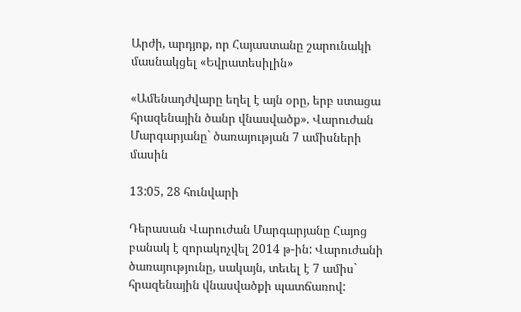Արժի, արդյոք, որ Հայաստանը շարունակի մասնակցել «Եվրատեսիլին»

«Ամենադժվարը եղել է այն օրը, երբ ստացա հրազենային ծանր վնասվածք». Վարուժան Մարգարյանը` ծառայության 7 ամիսների մասին

13:05, 28 հունվարի

Դերասան Վարուժան Մարգարյանը Հայոց բանակ է զորակոչվել 2014 թ-ին: Վարուժանի ծառայությունը, սակայն, տեւել է 7 ամիս` հրազենային վնասվածքի պատճառով: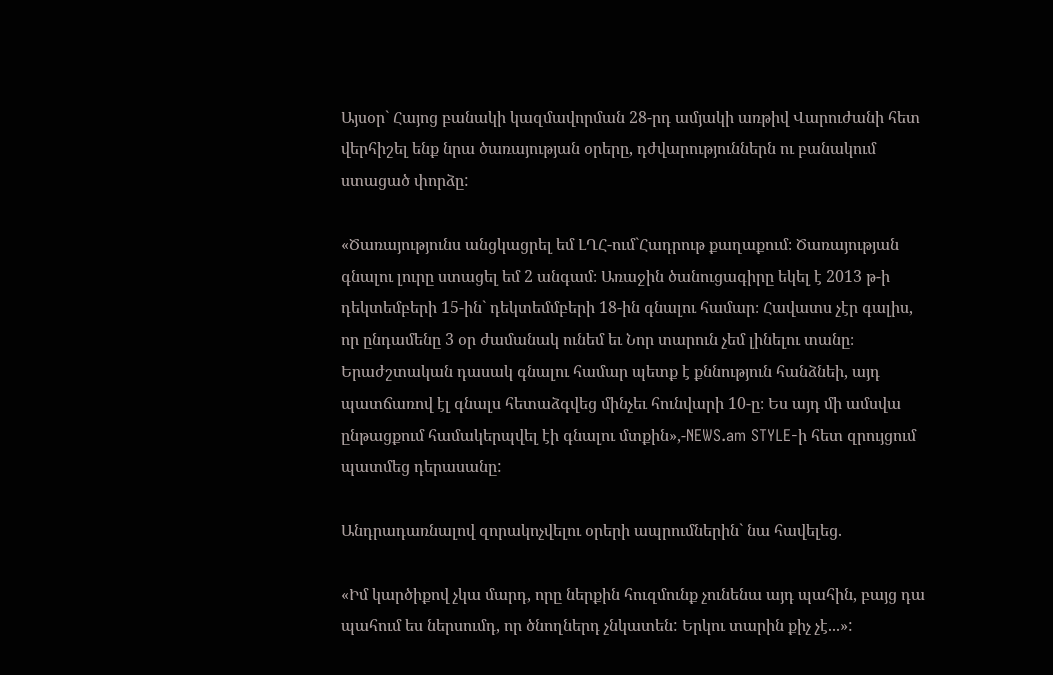Այսօր` Հայոց բանակի կազմավորման 28-րդ ամյակի առթիվ Վարուժանի հետ վերհիշել ենք նրա ծառայության օրերը, դժվարություններն ու բանակում ստացած փորձը:

«Ծառայությունս անցկացրել եմ ԼՂՀ-ում`Հադրութ քաղաքում։ Ծառայության գնալու լուրը ստացել եմ 2 անգամ։ Առաջին ծանուցագիրը եկել է 2013 թ-ի դեկտեմբերի 15-ին` դեկտեմմբերի 18-ին գնալու համար։ Հավատս չէր գալիս, որ ընդամենը 3 օր ժամանակ ունեմ եւ Նոր տարուն չեմ լինելու տանը։ Երաժշտական դասակ գնալու համար պետք է քննություն հանձնեի, այդ պատճառով էլ գնալս հետաձգվեց մինչեւ հունվարի 10-ը։ Ես այդ մի ամսվա ընթացքում համակերպվել էի գնալու մտքին»,-NEWS.am STYLE-ի հետ զրույցում պատմեց դերասանը:

Անդրադառնալով զորակոչվելու օրերի ապրումներին` նա հավելեց.

«Իմ կարծիքով չկա մարդ, որը ներքին հուզմունք չունենա այդ պահին, բայց դա պահում ես ներսումդ, որ ծնողներդ չնկատեն: Երկու տարին քիչ չէ...»: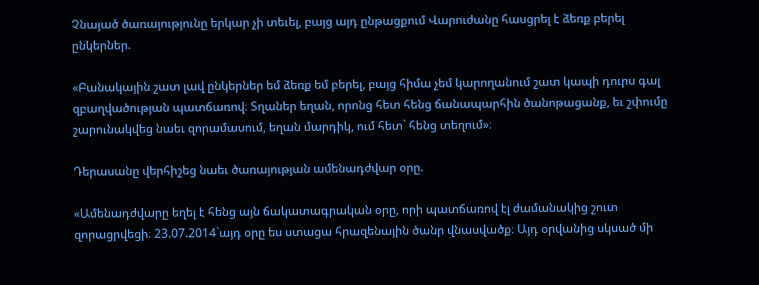Չնայած ծառայությունը երկար չի տեւել, բայց այդ ընթացքում Վարուժանը հասցրել է ձեռք բերել ընկերներ.

«Բանակային շատ լավ ընկերներ եմ ձեռք եմ բերել, բայց հիմա չեմ կարողանում շատ կապի դուրս գալ զբաղվածության պատճառով։ Տղաներ եղան, որոնց հետ հենց ճանապարհին ծանոթացանք, եւ շփումը շարունակվեց նաեւ զորամասում, եղան մարդիկ, ում հետ` հենց տեղում»։

Դերասանը վերհիշեց նաեւ ծառայության ամենադժվար օրը.

«Ամենադժվարը եղել է հենց այն ճակատագրական օրը, որի պատճառով էլ ժամանակից շուտ զորացրվեցի։ 23.07.2014`այդ օրը ես ստացա հրազենային ծանր վնասվածք։ Այդ օրվանից սկսած մի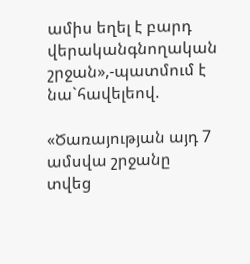ամիս եղել է բարդ վերականգնողական շրջան»,-պատմում է նա`հավելեով.

«Ծառայության այդ 7 ամսվա շրջանը տվեց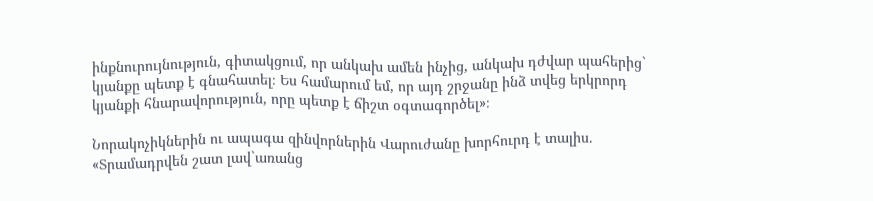ինքնուրույնություն, գիտակցում, որ անկախ ամեն ինչից, անկախ դժվար պահերից` կյանքը պետք է գնահատել։ Ես համարում եմ, որ այդ շրջանը ինձ տվեց երկրորդ կյանքի հնարավորություն, որը պետք է ճիշտ օգտագործել»։

Նորակոչիկներին ու ապագա զինվորներին Վարուժանը խորհուրդ է տալիս. «Տրամադրվեն շատ լավ`առանց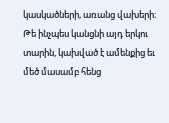կասկածների, առանց վախերի։ Թե ինչպես կանցնի այդ երկու տարին, կախված է ամենքից եւ մեծ մասամբ հենց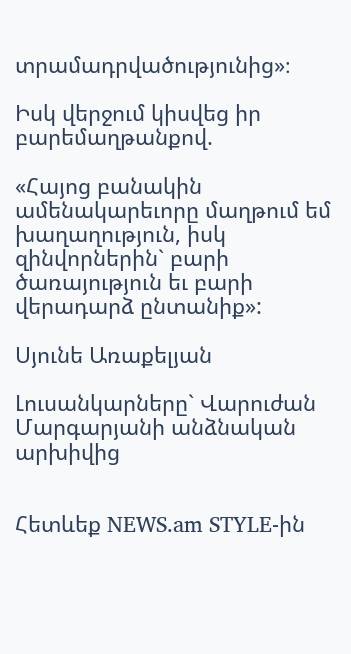տրամադրվածությունից»։

Իսկ վերջում կիսվեց իր բարեմաղթանքով.

«Հայոց բանակին ամենակարեւորը մաղթում եմ խաղաղություն, իսկ զինվորներին` բարի ծառայություն եւ բարի վերադարձ ընտանիք»:

Սյունե Առաքելյան

Լուսանկարները` Վարուժան Մարգարյանի անձնական արխիվից


Հետևեք NEWS.am STYLE-ին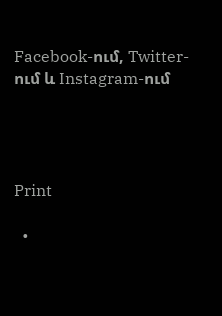Facebook-ում, Twitter-ում և Instagram-ում




Print

  •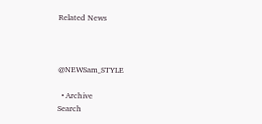Related News



@NEWSam_STYLE

  • Archive
Search